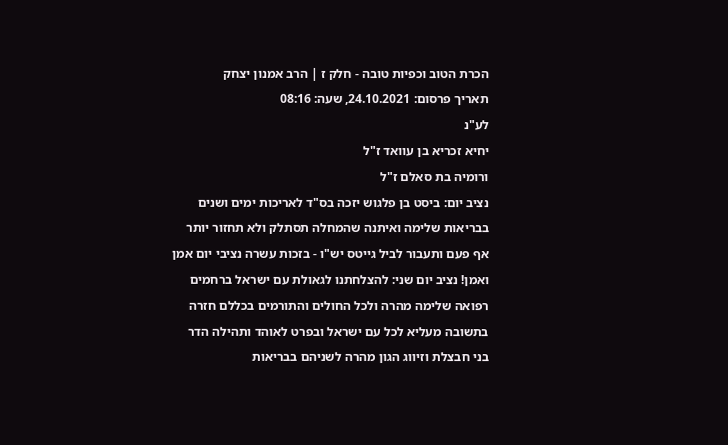הכרת הטוב וכפיות טובה - חלק ז | הרב אמנון יצחק
תאריך פרסום: 24.10.2021, שעה: 08:16
לע"נ
יחיא זכריא בן עוואד ז"ל
ורומיה בת סאלם ז"ל
נציב יום: ביסט בן פלגוש יזכה בס"ד לאריכות ימים ושנים בבריאות שלימה ואיתנה שהמחלה תסתלק ולא תחזור יותר אף פעם ותעבור לביל גייטס יש"ו - בזכות עשרה נציבי יום אמן ואמן! נציב יום שני: להצלחתנו לגאולת עם ישראל ברחמים רפואה שלימה מהרה ולכל החולים והתורמים בכללם חזרה בתשובה מעליא לכל עם ישראל ובפרט לאוהד ותהילה הדר בני חבצלת וזיווג הגון מהרה לשניהם בבריאות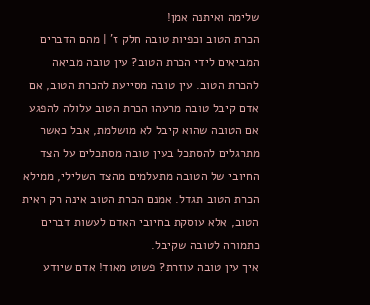שלימה ואיתנה אמן!
הכרת הטוב וכפיות טובה חלק ז' | מהם הדברים המביאים לידי הכרת הטוב? עין טובה מביאה להכרת הטוב. עין טובה מסייעת להכרת הטוב, אם אדם קיבל טובה מרעהו הכרת הטוב עלולה להפגע אם הטובה שהוא קיבל לא מושלמת, אבל כאשר מתרגלים להסתכל בעין טובה מסתכלים על הצד החיובי של הטובה מתעלמים מהצד השלילי, ממילא הכרת הטוב תגדל. אמנם הכרת הטוב אינה רק ראית הטוב, אלא עוסקת בחיובי האדם לעשות דברים כתמורה לטובה שקיבל.
איך עין טובה עוזרת? פשוט מאוד! אדם שיודע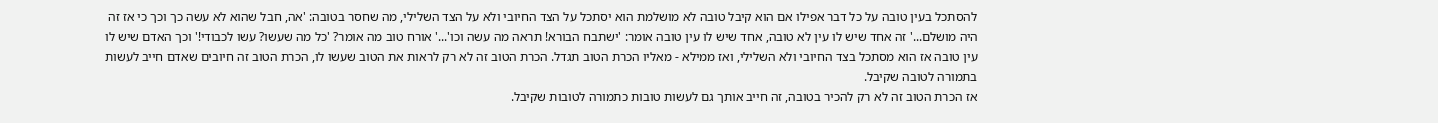להסתכל בעין טובה על כל דבר אפילו אם הוא קיבל טובה לא מושלמת הוא יסתכל על הצד החיובי ולא על הצד השלילי, מה שחסר בטובה: 'אה, חבל שהוא לא עשה כך וכך כי אז זה היה מושלם...' זה אחד שיש לו עין לא טובה, אחד שיש לו עין טובה אומר: 'ישתבח הבורא! תראה מה עשה וכו'...' אורח טוב מה אומר? 'כל מה שעשו? עשו לכבודי!' וכך האדם שיש לו עין טובה אז הוא מסתכל בצד החיובי ולא השלילי, ואז ממילא - מאליו הכרת הטוב תגדל. הכרת הטוב זה לא רק לראות את הטוב שעשו לו, הכרת הטוב זה חיובים שאדם חייב לעשות בתמורה לטובה שקיבל.
אז הכרת הטוב זה לא רק להכיר בטובה, זה חייב אותך גם לעשות טובות כתמורה לטובות שקיבל.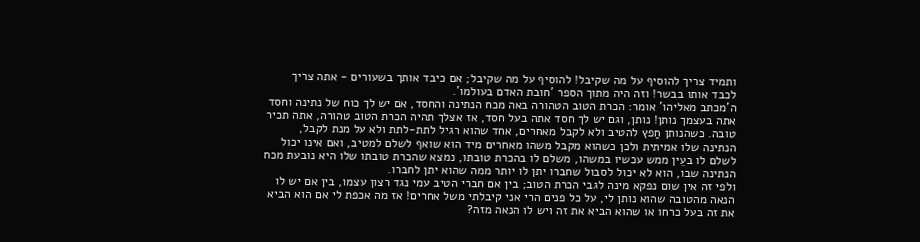ותמיד צריך להוסיף על מה שקיבל! להוסיף על מה שקיבל; אם כיבד אותך בשעורים - אתה צריך לכבד אותו בבשר! וזה היה מתוך הספר 'חובת האדם בעולמו'.
ה'מכתב מאליהו' אומר: הכרת הטוב הטהורה באה מכח הנתינה והחסד, אם יש לך כוח של נתינה וחסד אתה בעצמך נותן! נותן, וגם יש לך חסד אתה בעל חסד, אז אצלך תהיה הכרת הטוב טהורה, אתה תכיר טובה. כשהנותן חַפץ להטיב ולא לקבל מאחרים, אחד שהוא רגיל לתת-לתת ולא על מנת לקבל, הנתינה שלו אמיתית ולכן כשהוא מקבל משהו מאחרים מיד הוא שואף לשלם למטיב, ואם אינו יכול לשלם לו בעֵין ממש עכשיו במשהו, משלם לו בהכרת טובתו, נמצא שהכרת טובתו שלו היא נובעת מכח הנתינה שבו, הוא לא יכול לסבול שחברו יתן לו יותר ממה שהוא יתן לחברו.
ולפי זה אין שום נפקא מינה לגבי הכרת הטוב; בין אם חברי הטיב עמי נגד רצון עצמו, בין אם יש לו הנאה מהטובה שהוא נותן לי, על כל פנים הרי אני קיבלתי משל אחרים! אז מה אכפת לי אם הוא הביא את זה בעל כרחו או שהוא הביא את זה ויש לו הנאה מזה?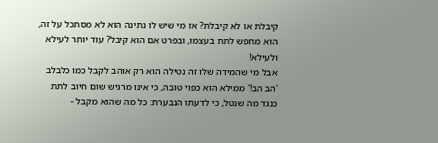קיבלת או לא קיבלת? אז מי שיש לו נתינה הוא לא מסתכל על זה, הוא מחפש לתת בעצמו, ובפרט אם הוא קיבל? עוד יותר לעילא ולעילא!
אבל מי שהמידה שלו זה נטילה הוא רק אוהב לקבל כמו כלבלב 'הב הב!' ממילא הוא כפוי טובה, כי אינו מרגיש שום חיוב לתת כנגד מה שנטל, כי לדעתו הנבערת: כל מה שהוא מקבל -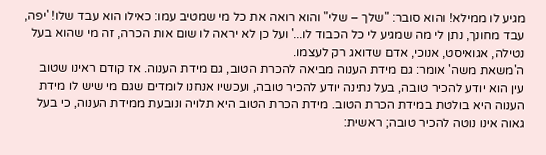מגיע לו ממילא! והוא סובר: "שלך – שלי" והוא רואה את כל מי שמטיב עמו: כאילו הוא עבד שלו! 'יפה, עבד מחונך, נתן לי מה שמגיע לי כל הכבוד לו...' ועל כן לא יראה לו שום אות הכרה, זה מי שהוא בעל נטילה, אגואיסט, אנוכי, אדם שדואג רק לעצמו.
ה'משאת משה' אומר: גם מידת הענוה מביאה להכרת הטוב, גם מידת הענוה. אז קודם ראינו שטוב עין הוא יודע להכיר טובה, בעל נתינה יודע להכיר טובה, ועכשיו אנחנו לומדים שגם מי שיש לו מידת הענוה היא בולטת במידת הכרת הטוב. מידת הכרת הטוב היא תלויה ונובעת ממידת הענוה, כי בעל גאוה אינו נוטה להכיר טובה; ראשית: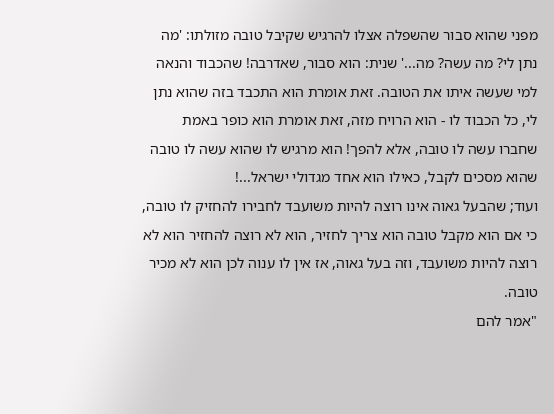מפני שהוא סבור שהשפלה אצלו להרגיש שקיבל טובה מזולתו: 'מה נתן לי? מה עשה? מה...' שנית: הוא סבור, שאדרבה! שהכבוד והנאה למי שעשה איתו את הטובה. זאת אומרת הוא התכבד בזה שהוא נתן לי, כל הכבוד לו - הוא הרויח מזה, זאת אומרת הוא כופר באמת שחברו עשה לו טובה, אלא להפך! הוא מרגיש לו שהוא עשה לו טובה שהוא מסכים לקבל, כאילו הוא אחד מגדולי ישראל...!
ועוד; שהבעל גאוה אינו רוצה להיות משועבד לחבירו להחזיק לו טובה, כי אם הוא מקבל טובה הוא צריך לחזיר, הוא לא רוצה להחזיר הוא לא רוצה להיות משועבד, וזה בעל גאוה, אז אין לו ענוה לכן הוא לא מכיר טובה.
"אמר להם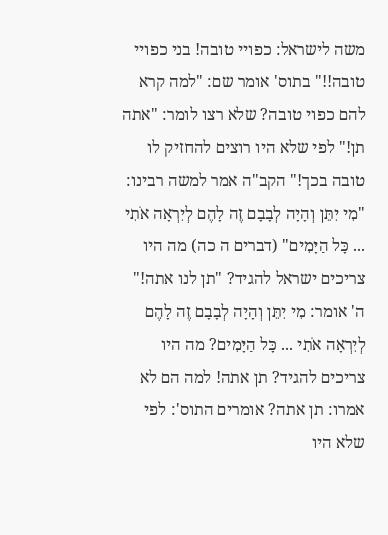משה לישראל: כפויי טובה! בני כפויי טובה!!" בתוס' אומר שם: "למה קרא להם כפוי טובה? שלא רצו לומר: "אתה תן!" לפי שלא היו רוצים להחזיק לו טובה בכך!" הקב"ה אמר למשה רבינו: "מִי יִתֵּן וְהָיָה לְבָבָם זֶה לָהֶם לְיִרְאָה אֹתִי ... כָּל הַיָּמִים" (דברים ה כה) מה היו צריכים ישראל להגיד? "תן לנו אתה!" ה' אומר: מִי יִתֵּן וְהָיָה לְבָבָם זֶה לָהֶם לְיִרְאָה אֹתִי ... כָּל הַיָּמִים? מה היו צריכים להגיד? תן אתה! למה הם לא אמרו: תן אתה? אומרים התוס': לפי שלא היו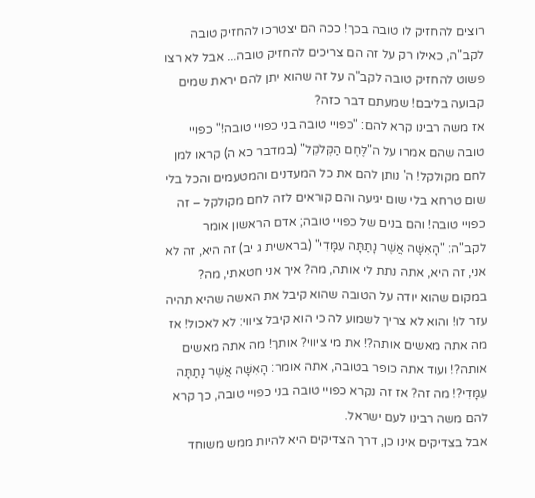רוצים להחזיק לו טובה בכך! ככה הם יצטרכו להחזיק טובה לקב"ה, כאילו רק על זה הם צריכים להחזיק טובה... אבל לא רצו פשוט להחזיק טובה לקב"ה על זה שהוא יתן להם יראת שמים קבועה בליבם! שמעתם דבר כזה?
אז משה רבינו קרא להם: "כפויי טובה בני כפויי טובה!" כפויי טובה שהם אמרו על ה"לֶּחֶם הַקְּלֹקֵל" (במדבר כא ה) קראו למן לחם מקולקל! ה' נותן להם את כל המעדנים והמטעמים והכל בלי שום טרחא בלי שום יגיעה והם קוראים לזה לחם מקולקל – זה כפויי טובה! והם בנים של כפויי טובה; אדם הראשון אומר לקב"ה: "הָאִשָּׁה אֲשֶׁר נָתַתָּה עִמָּדִי" (בראשית ג יב) זה היא, זה לא אני, זה היא, אתה נתת לי אותה, מה? איך אני חטאתי, מה?
במקום שהוא יודה על הטובה שהוא קיבל את האשה שהיא תהיה עזר לו! והוא לא צריך לשמוע לה כי הוא קיבל ציווי: לא לאכול! אז מה אתה מאשים אותה?! את מי ציווי? אותך! מה אתה מאשים אותה?! ועוד אתה כופר בטובה, אתה אומר: הָאִשָּׁה אֲשֶׁר נָתַתָּה עִמָּדִי?! מה זה? אז זה נקרא כפויי טובה בני כפויי טובה, כך קרא להם משה רבינו לעם ישראל.
אבל בצדיקים אינו כן, דרך הצדיקים היא להיות ממש משוחד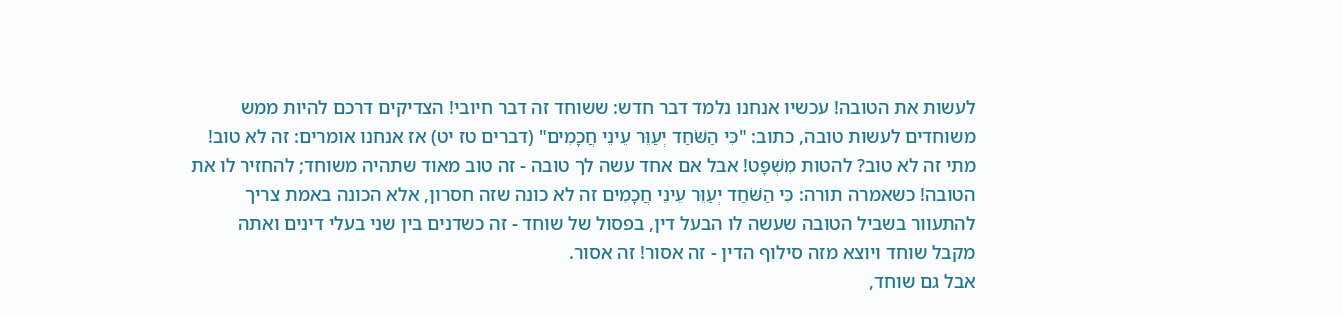לעשות את הטובה! עכשיו אנחנו נלמד דבר חדש: ששוחד זה דבר חיובי! הצדיקים דרכם להיות ממש משוחדים לעשות טובה, כתוב: "כִּי הַשֹּׁחַד יְעַוֵּר עֵינֵי חֲכָמִים" (דברים טז יט) אז אנחנו אומרים: זה לא טוב! מתי זה לא טוב? להטות מִשְׁפָּט! אבל אם אחד עשה לך טובה - זה טוב מאוד שתהיה משוחד; להחזיר לו את הטובה! כשאמרה תורה: כִּי הַשֹּׁחַד יְעַוֵּר עֵינֵי חֲכָמִים זה לא כונה שזה חסרון, אלא הכונה באמת צריך להתעוור בשביל הטובה שעשה לו הבעל דין, בפסול של שוחד - זה כשדנים בין שני בעלי דינים ואתה מקבל שוחד ויוצא מזה סילוף הדין - זה אסור! זה אסור.
אבל גם שוחד,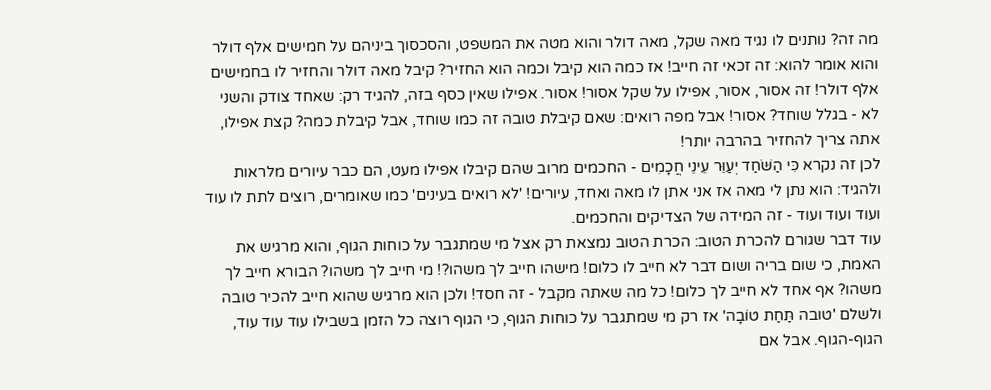מה זה? נותנים לו נגיד מאה שקל, מאה דולר והוא מטה את המשפט, והסכסוך ביניהם על חמישים אלף דולר והוא אומר להוא: זה זכאי זה חייב! אז כמה הוא קיבל וכמה הוא החזיר? קיבל מאה דולר והחזיר לו בחמישים אלף דולר! זה אסור, אסור, אפילו על שקל אסור! אסור. אפילו שאין כסף בזה, להגיד רק: שאחד צודק והשני לא - בגלל שוחד? אסור! אבל מפה רואים: שאם קיבלת טובה זה כמו שוחד, אבל קיבלת כמה? קצת אפילו, אתה צריך להחזיר בהרבה יותר!
לכן זה נקרא כִּי הַשֹּׁחַד יְעַוֵּר עֵינֵי חֲכָמִים - החכמים מרוב שהם קיבלו אפילו מעט, הם כבר עיורים מלראות ולהגיד: הוא נתן לי מאה אז אני אתן לו מאה ואחד, עיורים! 'לא רואים בעינים' כמו שאומרים, רוצים לתת לו עוד ועוד ועוד ועוד - זה המידה של הצדיקים והחכמים.
עוד דבר שגורם להכרת הטוב: הכרת הטוב נמצאת רק אצל מי שמתגבר על כוחות הגוף, והוא מרגיש את האמת, כי שום בריה ושום דבר לא חייב לו כלום! מישהו חייב לך משהו?! מי חייב לך משהו? הבורא חייב לך משהו? אף אחד לא חייב לך כלום! כל מה שאתה מקבל - זה חסד! ולכן הוא מרגיש שהוא חייב להכיר טובה ולשלם 'טובה תַּחַת טוֹבָה' אז רק מי שמתגבר על כוחות הגוף, כי הגוף רוצה כל הזמן בשבילו עוד עוד עוד, הגוף-הגוף. אבל אם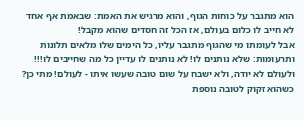הוא מתגבר על כוחות הגוף, והוא מרגיש את האמת: שבאמת אף אחד לא חייב לו כלום בעולם, אז הכל זה חסדים שהוא מקבל!
אבל לעומתו מי שהגוף מתגבר עליו, כל הימים שלו מלאים תלונות ותרעומות: שלא נותנים לו! לא נותנים לו עדיין כל מה שחייבים לו!!! ולעולם לא יודה, ולא ישבח על שום טובה שעשו איתו - לעולם! מתי כן? כשהוא זקוק לטובה נוספת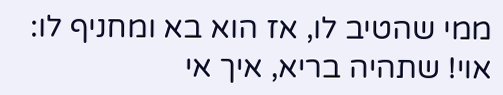ממי שהטיב לו, אז הוא בא ומחניף לו: אוי! שתהיה בריא, איך אי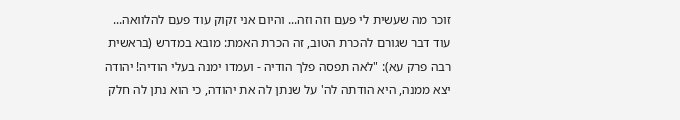זוכר מה שעשית לי פעם וזה וזה... והיום אני זקוק עוד פעם להלוואה...
עוד דבר שגורם להכרת הטוב, זה הכרת האמת: מובא במדרש (בראשית רבה פרק עא): "לאה תפסה פלך הודיה - ועמדו ימנה בעלי הודיה! יהודה יצא ממנה, היא הודתה לה' על שנתן לה את יהודה, כי הוא נתן לה חלק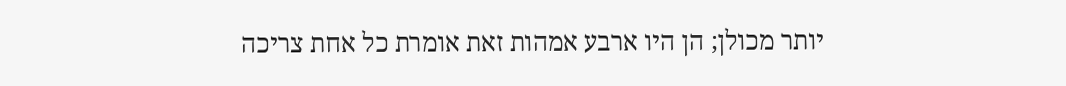יותר מכולן; הן היו ארבע אמהות זאת אומרת כל אחת צריכה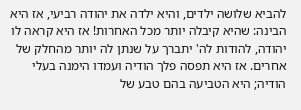להביא שלושה ילדים, והיא ילדה את יהודה רביעי, אז היא הבינה: שהיא קיבלה יותר מכל האחרות! אז היא קראה לו יהודה, להודות לה' יתברך על שנתן לה יותר מהחלק של אחרים. אז היא תפסה פלך הודיה ועמדו הימנה בעלי הודיה; היא הטביעה בהם טבע של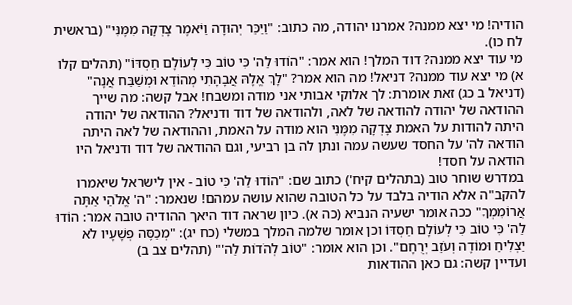הודיה! מי יצא ממנה? אמרנו יהודה, מה כתוב: "וַיַּכֵּר יְהוּדָה וַיֹּאמֶר צָדְקָה מִמֶּנִּי" (בראשית לח כו).
מי עוד יצא ממנה? דוד המלך! הוא אמר: "הוֹדוּ לַה' כִּי טוֹב כִּי לְעוֹלָם חַסְדּוֹ" (תהלים קלו א) מי יצא עוד ממנה? דניאל! מה הוא אמר? "לָךְ אֱלָהּ אֲבָהָתִי מְהוֹדֵא וּמְשַׁבַּח אֲנָה" (דניאל ב כג) זאת אומרת: לך אלוקי אבותי אני מודה ומשבח! אבל קשה: מה שייך ההודאה של יהודה להודאה של לאה, ולהודאה של דוד ודניאל? ההודאה של יהודה היתה להודות על האמת צָדְקָה מִמֶּנִּי הוא מודה על האמת, וההודאה של לאה היתה הודאה לה' על החסד שעשה עמה ונתן לה בן רביעי, וגם ההודאה של דוד ודניאל היו הודאה על חסד!
במדרש שוחר טוב (בתהלים קיח') כתוב שם: "הוֹדוּ לַה' כִּי טוֹב - אין לישראל שיאמרו להקב"ה אלא הודיה בלבד על כל הטובה שהוא עושה עמהם! שנאמר: "ה' אֱלֹהַי אַתָּה אֲרוֹמִמְךָ" ככה אומר ישעיה הנביא (כה א). כיון שראה דוד היאך ההודיה טובה אמר: הוֹדוּ לַה' כִּי טוֹב כִּי לְעוֹלָם חַסְדּוֹ וכן אומר שלמה המלך במשלי (כח יג): "מְכַסֶּה פְשָׁעָיו לֹא יַצְלִיחַ וּמוֹדֶה וְעֹזֵב יְרֻחָם". וכן הוא אומר: "טוֹב לְהֹדוֹת לַה'" (תהלים צב ב)
ועדיין קשה: גם כאן ההודאות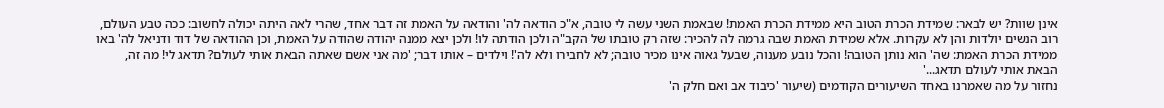אינן שוות? יש לבאר: שמידת הכרת הטוב היא ממידת הכרת האמת! שבאמת השני עשה לי טובה, א"כ הודאה לה' והודאה על האמת זה דבר אחד, שהרי לאה היתה יכולה לחשוב: ככה טבע העולם, רוב הנשים יולדות והן לא עקרות. אלא שמידת האמת שבה גרמה לה להכיר: שזה רק טובתו של הקב"ה ולכן הודתה לו! ולכן יצא ממנה יהודה שהודה על האמת, וכן ההודאה של דוד ודניאל לה' באו ממידת הכרת האמת: שה' הוא נותן הטובה! והכל נובע מענוה, שבעל גאוה אינו מכיר טובה; לא לחבירו ולא לה'! וילדים – אותו דבר; 'מה אני אשם שאתה הבאת אותי לעולם? תדאג לי! מה זה, הבאת אותי לעולם תדאג...'
נחזור על מה שאמרנו באחד השיעורים הקודמים (שיעור 'כיבוד אב ואם חלק ה'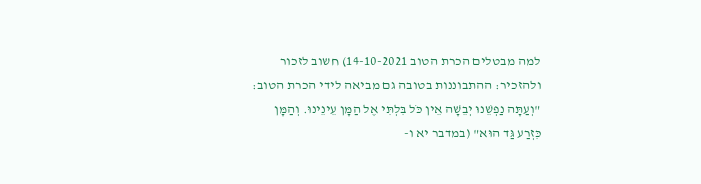למה מבטלים הכרת הטוב 14-10-2021) חשוב לזכור ולהזכיר: ההתבוננות בטובה גם מביאה לידי הכרת הטוב: "וְעַתָּה נַפְשֵׁנוּ יְבֵשָׁה אֵין כֹּל בִּלְתִּי אֶל הַמָּן עֵינֵינוּ. וְהַמָּן כִּזְרַע גַּד הוּא" (במדבר יא ו-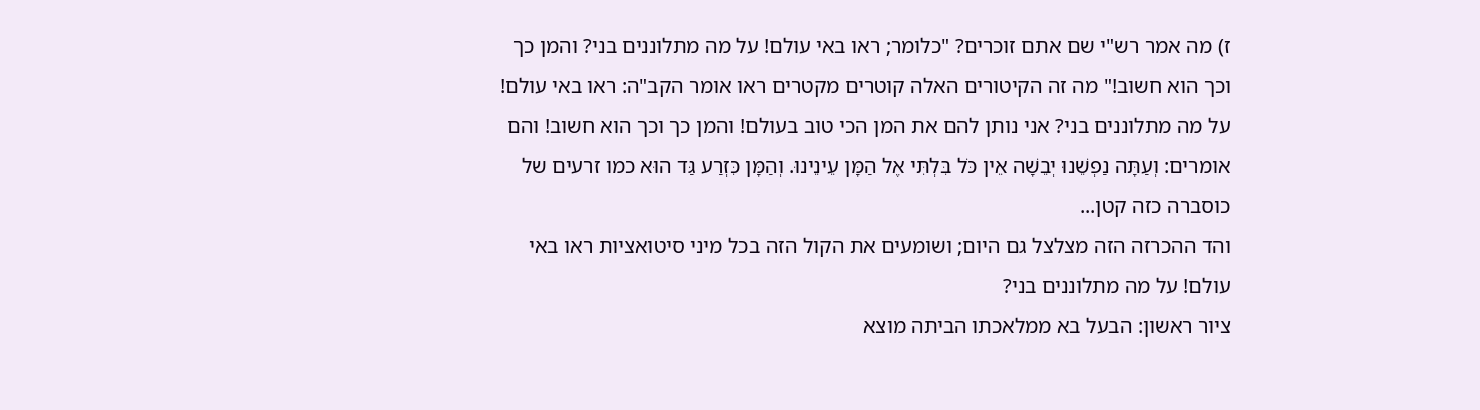ז) מה אמר רש"י שם אתם זוכרים? "כלומר; ראו באי עולם! על מה מתלוננים בני? והמן כך וכך הוא חשוב!" מה זה הקיטורים האלה קוטרים מקטרים ראו אומר הקב"ה: ראו באי עולם! על מה מתלוננים בני? אני נותן להם את המן הכי טוב בעולם! והמן כך וכך הוא חשוב! והם אומרים: וְעַתָּה נַפְשֵׁנוּ יְבֵשָׁה אֵין כֹּל בִּלְתִּי אֶל הַמָּן עֵינֵינוּ. וְהַמָּן כִּזְרַע גַּד הוּא כמו זרעים של כוסברה כזה קטן...
והד ההכרזה הזה מצלצל גם היום; ושומעים את הקול הזה בכל מיני סיטואציות ראו באי עולם! על מה מתלוננים בני?
ציור ראשון: הבעל בא ממלאכתו הביתה מוצא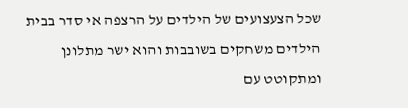שכל הצעצועים של הילדים על הרצפה אי סדר בבית הילדים משחקים בשובבות והוא ישר מתלונן ומתקוטט עם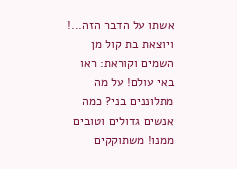אשתו על הדבר הזה...! ויוצאת בת קול מן השמים וקוראת: ראו באי עולם! על מה מתלוננים בני? כמה אנשים גדולים וטובים ממנו! משתוקקים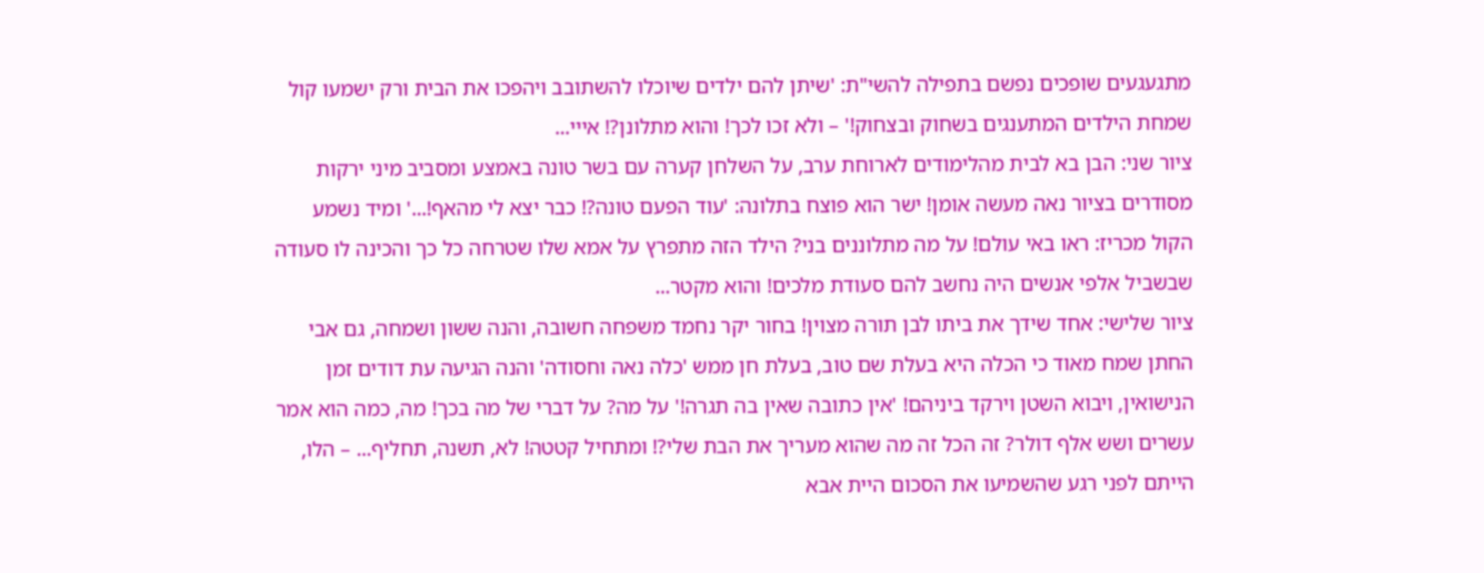מתגעגעים שופכים נפשם בתפילה להשי"ת: 'שיתן להם ילדים שיוכלו להשתובב ויהפכו את הבית ורק ישמעו קול שמחת הילדים המתענגים בשחוק ובצחוק!' – ולא זכו לכך! והוא מתלונן?! אייי...
ציור שני: הבן בא לבית מהלימודים לארוחת ערב, על השלחן קערה עם בשר טונה באמצע ומסביב מיני ירקות מסודרים בציור נאה מעשה אומן! ישר הוא פוצח בתלונה: 'עוד הפעם טונה?! כבר יצא לי מהאף!...' ומיד נשמע הקול מכריז: ראו באי עולם! על מה מתלוננים בני? הילד הזה מתפרץ על אמא שלו שטרחה כל כך והכינה לו סעודה שבשביל אלפי אנשים היה נחשב להם סעודת מלכים! והוא מקטר...
ציור שלישי: אחד שידך את ביתו לבן תורה מצוין! בחור יקר נחמד משפחה חשובה, והנה ששון ושמחה, גם אבי החתן שמח מאוד כי הכלה היא בעלת שם טוב, בעלת חן ממש 'כלה נאה וחסודה' והנה הגיעה עת דודים זמן הנישואין, ויבוא השטן וירקד ביניהם! 'אין כתובה שאין בה תגרה!' על מה? על דברי של מה בכך! מה, כמה הוא אמר עשרים ושש אלף דולר? זה הכל זה מה שהוא מעריך את הבת שלי?! ומתחיל קטטה! לא, תשנה, תחליף... – הלו, הייתם לפני רגע שהשמיעו את הסכום היית אבא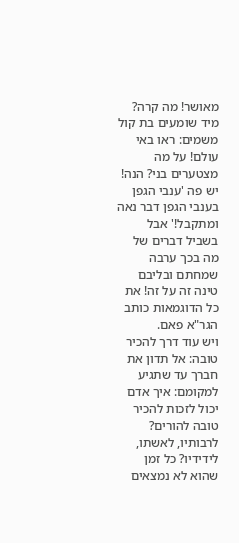מאושר! מה קרה?
מיד שומעים בת קול משמים: ראו באי עולם! על מה מצטערים בני? הנה! יש פה 'ענבי הגפן בענבי הגפן דבר נאה ומתקבל!' אבל בשביל דברים של מה בכך ערבה שמחתם ובליבם טינה זה על זה! את כל הדוגמאות כותב הגר"א פאם.
ויש עוד דרך להכיר טובה: אל תדון את חברך עד שתגיע למקומם: איך אדם יכול לזכות להכיר טובה להורים? לרבותיו, לאשתו, לידידיו? כל זמן שהוא לא נמצאים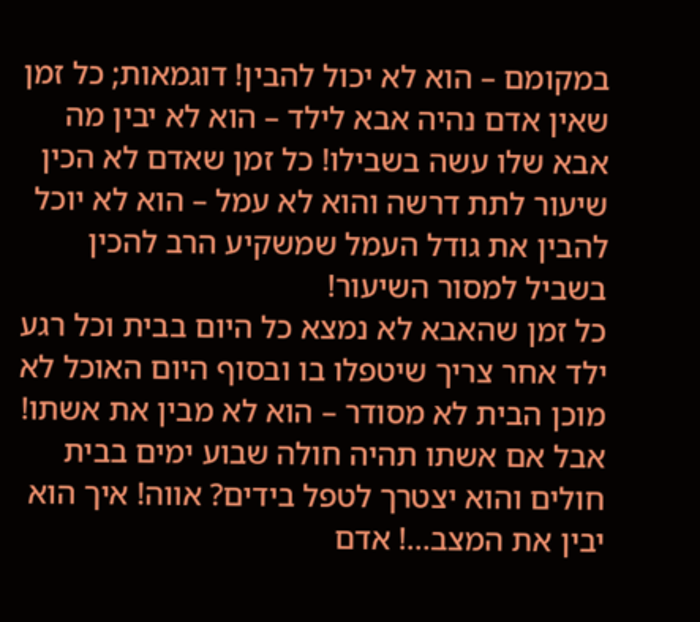במקומם – הוא לא יכול להבין! דוגמאות; כל זמן שאין אדם נהיה אבא לילד – הוא לא יבין מה אבא שלו עשה בשבילו! כל זמן שאדם לא הכין שיעור לתת דרשה והוא לא עמל – הוא לא יוכל להבין את גודל העמל שמשקיע הרב להכין בשביל למסור השיעור!
כל זמן שהאבא לא נמצא כל היום בבית וכל רגע ילד אחר צריך שיטפלו בו ובסוף היום האוכל לא מוכן הבית לא מסודר – הוא לא מבין את אשתו! אבל אם אשתו תהיה חולה שבוע ימים בבית חולים והוא יצטרך לטפל בידים? אווה! איך הוא יבין את המצב...! אדם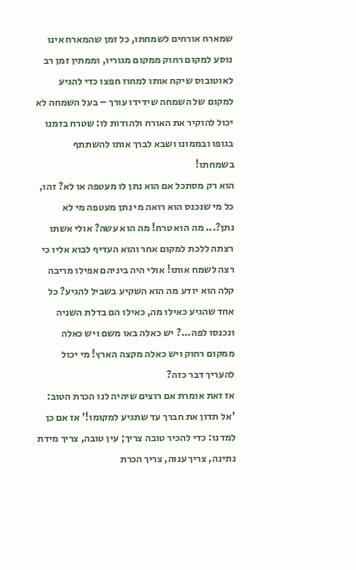שמארח אורחים לשמחתו, כל זמן שהמארח אינו נוסע למקום רחוק ממקום מגוריו, וממתין זמן רב לאוטובוס שיקח אותו למחוז חפצו כדי להגיע למקום של השמחה שידידו עורך – בעל השמחה לא יכול להוקיר את האורח ולהודות לו: שטרח בזמנו בגופו ובממונו ושבא לברך אותו להשתתף בשמחתו!
הוא רק מסתכל אם הוא נתן לו מעטפה או לא? זהו, כל מי שנכנס הוא רואה מי נתן מעטפה מי לא נתן?... מה הוא טרח! מה הוא עשה? אולי אשתו רצתה ללכת למקום אחר והוא העדיף לבוא אליו כי רצה לשמח אותו! אולי היה ביניהם אפילו מריבה קלה הוא יודע מה הוא השקיע בשביל להגיע? כל אחד שהגיע כאילו מה, כאילו הם בדלת השניה ונכנסו לפה...? יש כאלה באו משם ויש כאלה ממקום רחוק ויש כאלה מקצה הארץ! מי יכול להעריך דבר כזה?
אז זאת אומרת אם רוצים שיהיה לנו הכרת הטוב: 'אל תדון את חברך עד שתגיע למקומו!' אז אם כן למדנו: כדי להכיר טובה צריך; עין טובה, צריך מידת נתינה, צריך ענוה, צריך הכרת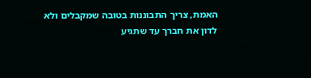האמת, צריך התבוננות בטובה שמקבלים ולא לדון את חברך עד שתגיע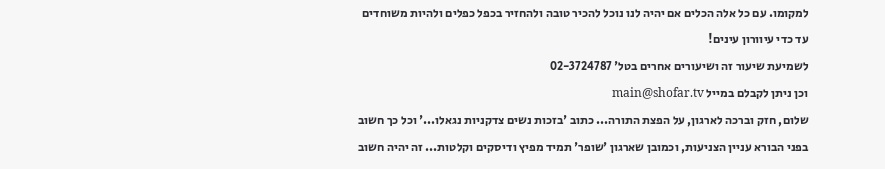למקומו. עם כל אלה הכלים אם יהיה לנו נוכל להכיר טובה ולהחזיר בכפל כפלים ולהיות משוחדים עד כדי עיוורון עינים!
לשמיעת שיעור זה ושיעורים אחרים בטל' 02-3724787
וכן ניתן לקבלם במייל main@shofar.tv
שלום, חזק וברכה לארגון, על הפצת התורה... כתוב 'בזכות נשים צדקניות נגאלו...' וכל כך חשוב בפני הבורא עניין הצניעות, וכמובן שארגון 'שופר' תמיד מפיץ ודיסקים וקלטות... זה יהיה חשוב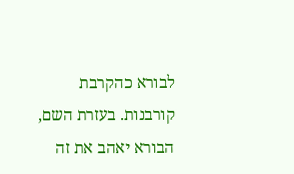לבורא כהקרבת קורבנות. בעזרת השם, הבורא יאהב את זה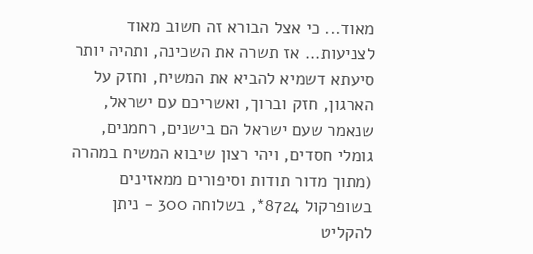מאוד... כי אצל הבורא זה חשוב מאוד לצניעות... אז תשרה את השכינה, ותהיה יותר סיעתא דשמיא להביא את המשיח, וחזק על הארגון, חזק וברוך, ואשריכם עם ישראל, שנאמר שעם ישראל הם בישנים, רחמנים, גומלי חסדים, ויהי רצון שיבוא המשיח במהרה (מתוך מדור תודות וסיפורים ממאזינים בשופרקול 8724*, בשלוחה 300 - ניתן להקליט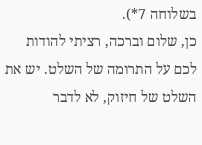בשלוחה 7*).
כן, שלום וברכה, רציתי להודות לכם על התרומה של השלט. יש את השלט של חיזוק, לא לדבר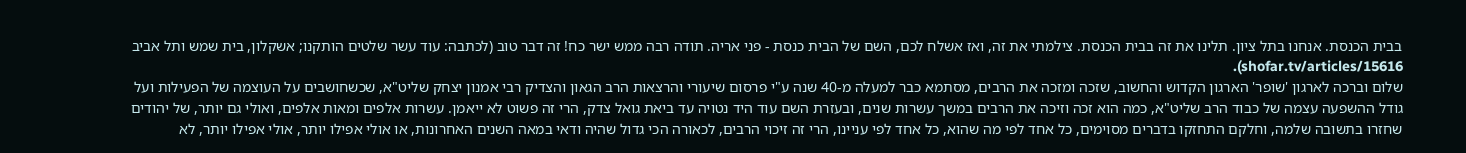בבית הכנסת. אנחנו בתל ציון. תלינו את זה בבית הכנסת. צילמתי את זה, ואז אשלח לכם, השם של הבית כנסת - פני אריה. תודה רבה ממש ישר כח! זה דבר טוב (לכתבה: עוד עשר שלטים הותקנו; אשקלון, בית שמש ותל אביב shofar.tv/articles/15616).
שלום וברכה לארגון 'שופר' הארגון הקדוש והחשוב, שזכה ומזכה את הרבים, מסתמא כבר למעלה מ-40 שנה ע"י פרסום שיעורי והרצאות הרב הגאון והצדיק רבי אמנון יצחק שליט"א, שכשחושבים על העוצמה של הפעילות ועל גודל ההשפעה עצמה של כבוד הרב שליט"א, כמה הוא זכה וזיכה את הרבים במשך עשרות שנים, ובעזרת השם עוד היד נטויה עד ביאת גואל צדק, הרי זה פשוט לא ייאמן. עשרות אלפים ומאות אלפים, ואולי גם יותר, של יהודים שחזרו בתשובה שלמה, וחלקם התחזקו בדברים מסוימים, כל אחד לפי מה שהוא, כל אחד לפי עניינו, הרי זה זיכוי הרבים, לכאורה הכי גדול שהיה ודאי במאה השנים האחרונות, או אולי אפילו יותר, אולי אפילו יותר, לא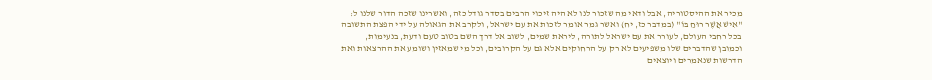מכיר את ההיסטוריה, אבל ודאי מה שזכור לנו לא היה זיכוי הרבים בסדר גודל כזה, ואשרינו שזכה הדור שלנו ל: "אִישׁ אֲשֶׁר רוּחַ בּוֹ" (במדבר כז, יח) ואשר גמר אומר לזכות את עם ישראל, ולקרב את הגאולה על ידי הפצת התשובה בכל רחבי העולם, לעורר את עם ישראל לתורה, ליראת שמים, לשוב אל דרך השם בטוב טעם ודעת, בנעימות, וכמובן שהדברים שלו משפיעים לא רק על הרחוקים אלא גם על הקרובים, וכל מי שמאזין ושומע את ההרצאות ואת הדרשות שנאמרים ויוצאים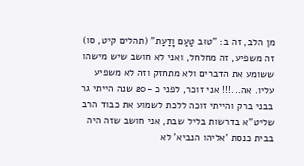מן הלב, זה ב: "טוּב טַעַם וָדַעַת" (תהלים קיט, סו) זה משפיע, זה מחלחל, ואני לא חושב שיש מישהו ששומע את הדברים ולא מתחזק וזה לא משפיע עליו. אה...!!! אני זוכר, לפני כ -20 שנה הייתי גר בבני ברק והייתי זוכה ללכת לשמוע את כבוד הרב שליט"א בדרשות בליל שבת, אני חושב שזה היה בבית כנסת 'אליהו הנביא' לא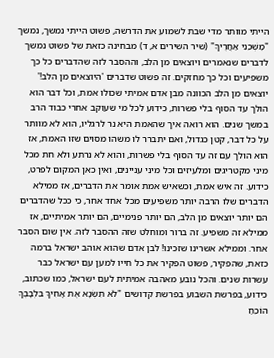הייתי מוותר מדי שבת לשמוע את הדרשה, פשוט הייתי נמשך, נמשך "מׇשְׁכֵנִי אַחֲרֶיךָ" (שיר השירים א, ד) מבחינה כזאת של פשוט נמשך לדברים שנאמרים ויוצאים מן הלב, וההסבר לזה שהדברים כל כך משפיעים וכל כך מחזקים. זה פשוט שדברים 'היוצאים מן הלב!' יוצאים מן הלב הכוונה מבן אדם אמיתי שכולו אמת, וכל דבר הוא הולך עד הסוף בלי פשרות, כידוע לכל מי שעוקב אחרי כבוד הרב במשך שנים. הוא רואה איך שהאמת היא נר לרגליו, הוא לא מוותר על כל דבר, קטן כגדול, ואם יתברר לו משהו מסוים שזו האמת, אז הוא הולך עם זה עד הסוף בלי פשרות, והוא לא נרתע ולא חת מכל מיני מקטריגים ומלעיזים וכל מיני עניינים, ואין כאן המקום לפרט, כידוע. זה איש אמת, וכשאיש אמת אומר את הדברים, אז ממילא הדברים שלו הרבה יותר משפיעים מכל אחד אחר, כי ככל שהדברים הם יותר יוצאים מן הלב, הם יותר פנימיים, הם יותר אמיתיים, אז ממילא זה משפיע. זה ברור ומוחלט שזה ההסבר לזה. אין שום הסבר אחר. וממילא אשרינו שזכינו! לבן אדם שהוא אוהב ישראל ברמה כזאת, שהפקיר, פשוט הפקיר את כל חייו למען עם ישראל כבר עשרות שנים. והכל נובע מאהבה אמיתית לעם ישראל, כמו שכתוב, כידוע, בפרשת השבוע בפרשת קדושים "לֹא תִשְׂנָא אֶת אָחִיךָ בִּלְבָבֶךָ הוֹכֵחַ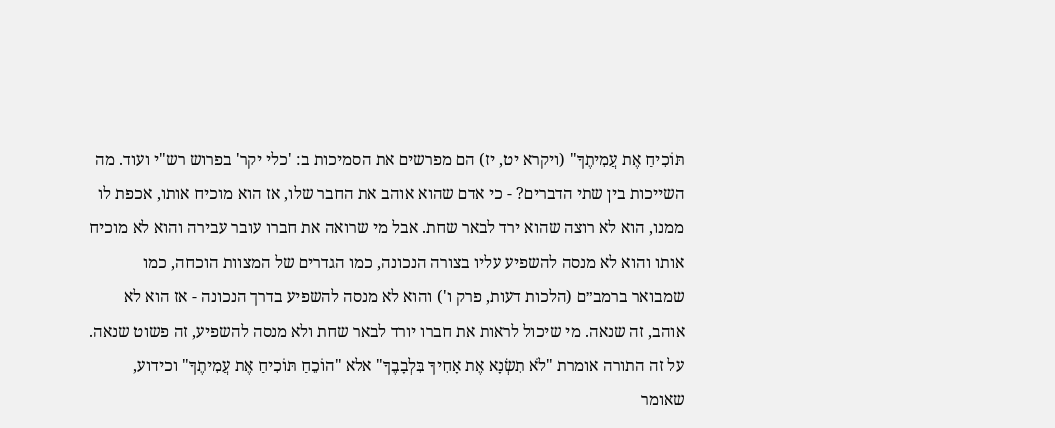תּוֹכִיחַ אֶת עֲמִיתֶךָ" (ויקרא יט, יז) הם מפרשים את הסמיכות ב: 'כלי יקר' בפרוש רש"י ועוד. מה השייכות בין שתי הדברים? - כי אדם שהוא אוהב את החבר שלו, אז הוא מוכיח אותו, אכפת לו ממנו, הוא לא רוצה שהוא ירד לבאר שחת. אבל מי שרואה את חברו עובר עבירה והוא לא מוכיח אותו והוא לא מנסה להשפיע עליו בצורה הנכונה, כמו הגדרים של המצוות הוכחה, כמו שמבואר ברמב״ם (הלכות דעות, פרק ו') והוא לא מנסה להשפיע בדרך הנכונה - אז הוא לא אוהב, זה שנאה. מי שיכול לראות את חברו יורד לבאר שחת ולא מנסה להשפיע, זה פשוט שנאה. על זה התורה אומרת "לֹא תִשְׂנָא אֶת אָחִיךָ בִּלְבָבֶךָ" אלא "הוֹכֵחַ תּוֹכִיחַ אֶת עֲמִיתֶךָ" וכידוע, שאומר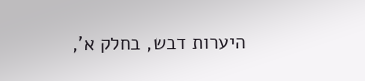היערות דבש, בחלק א',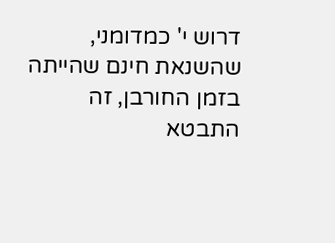דרוש י' כמדומני, שהשנאת חינם שהייתה בזמן החורבן, זה התבטא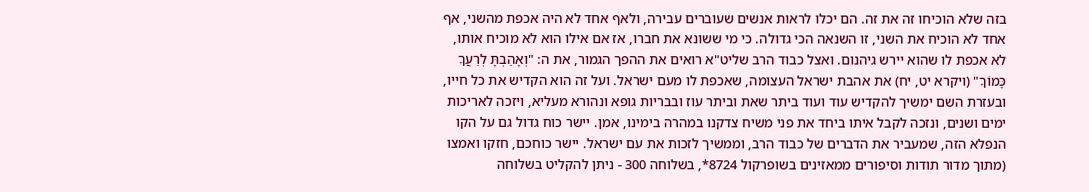בזה שלא הוכיחו זה את זה. הם יכלו לראות אנשים שעוברים עבירה, ולאף אחד לא היה אכפת מהשני, אף אחד לא הוכיח את השני, זו השנאה הכי גדולה. כי מי ששונא את חברו, אז אם אילו הוא לא מוכיח אותו, לא אכפת לו שהוא יירש גיהנום. ואצל כבוד הרב שליט"א רואים את ההפך הגמור, את ה: "וְאָהַבְתָּ לְרֵעֲךָ כָּמוֹךָ" (ויקרא יט, יח) את אהבת ישראל העצומה, שאכפת לו מעם ישראל. ועל זה הוא הקדיש את כל חייו, ובעזרת השם ימשיך להקדיש עוד ועוד ביתר שאת וביתר עוז ובבריות גופא ונהורא מעליא, ויזכה לאריכות ימים ושנים, ונזכה לקבל איתו ביחד את פני משיח צדקנו במהרה בימינו, אמן. יישר כוח גדול גם על הקו הנפלא הזה, שמעביר את הדברים של כבוד הרב, וממשיך לזכות את עם ישראל. יישר כוחכם, חזקו ואמצו (מתוך מדור תודות וסיפורים ממאזינים בשופרקול 8724*, בשלוחה 300 - ניתן להקליט בשלוחה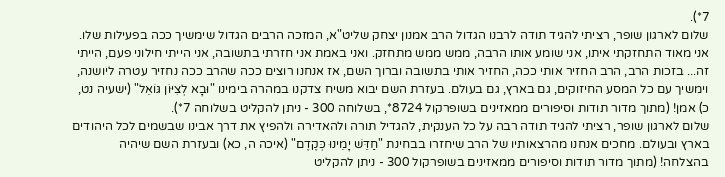7*).
שלום לארגון שופר, רציתי להגיד תודה לרבנו הגדול הרב אמנון יצחק שליט"א, המזכה הרבים הגדול שימשיך ככה בפעילות שלו. אני מאוד התחזקתי איתו, אני שומע אותו הרבה, ממש ממש מתחזק. ואני באמת אני חזרתי בתשובה, אני הייתי חילוני פעם, הייתי זה... בזכות הרב, הרב החזיר אותי ככה, החזיר אותי בתשובה וברוך השם, אז אנחנו רוצים ככה שהרב ככה נחזיר עטרה ליושנה, וימשיך עם כל המסע החיזוקים, גם בארץ, גם בעולם. בעזרת השם יבוא משיח צדקנו במהרה בימינו "וּבָא לְצִיּוֹן גּוֹאֵל" (ישעיה נט, כ) אמן! (מתוך מדור תודות וסיפורים ממאזינים בשופרקול 8724*, בשלוחה 300 - ניתן להקליט בשלוחה 7*).
שלום לארגון שופר, רציתי להגיד תודה רבה על כל הענקית, להגדיל תורה ולהאדירה ולהפיץ את דרך אבינו שבשמים לכל היהודים בארץ ובעולם. מחכים אנחנו מהרצאותיו של הרב שיחזרו בבחינת "חַדֵּשׁ יָמֵינוּ כְּקֶדֶם" (איכה ה, כא) ובעזרת השם שיהיה בהצלחה! (מתוך מדור תודות וסיפורים ממאזינים בשופרקול 300 - ניתן להקליט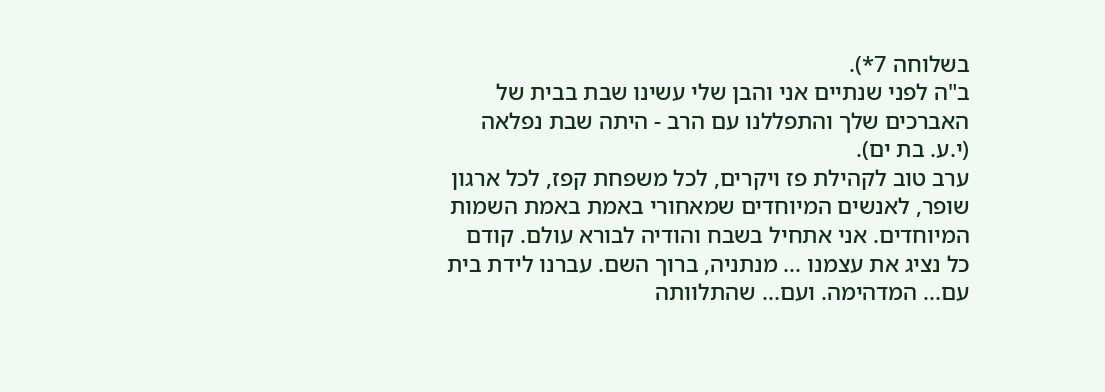בשלוחה 7*).
ב"ה לפני שנתיים אני והבן שלי עשינו שבת בבית של האברכים שלך והתפללנו עם הרב - היתה שבת נפלאה (י.ע. בת ים).
ערב טוב לקהילת פז ויקרים, לכל משפחת קפז, לכל ארגון שופר, לאנשים המיוחדים שמאחורי באמת באמת השמות המיוחדים. אני אתחיל בשבח והודיה לבורא עולם. קודם כל נציג את עצמנו ... מנתניה, ברוך השם. עברנו לידת בית עם... המדהימה. ועם... שהתלוותה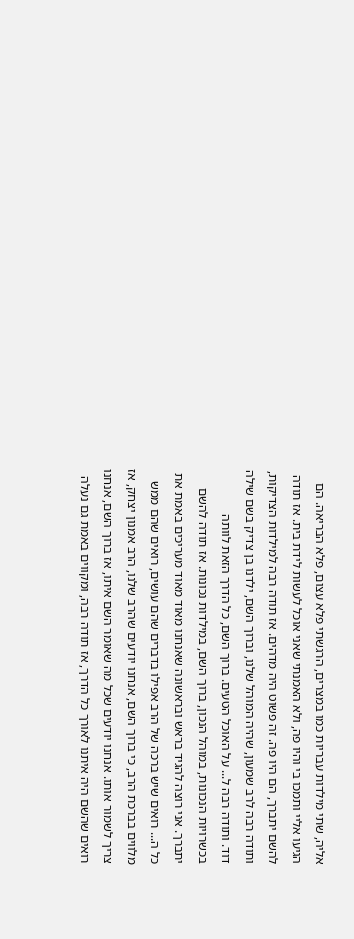אליה, שתי מילדות עבריות כמו במצרים, הרגשתי פלא עצום, פלא הבריאה. הם הגיעו אליי ותמכו בי והיו פה, ולא האמנתי שאני אוכל לעשות לידת בית. אז תודה להשם יתברך, הם היו פה. זה פשוט היה מדהים. אז תודה רבה למילדות הצדיקות, ותודה רבה לרב שמעון, שהיה המוהל שלנו, וברוך השם, ילדנו בן צדיק בשם שילה דוד. ותודה רבה ל... על האוכל הטעים. ברוך השם, כל הדרך הזאת לוותה בכשרויות הנכונות, במוהל הנכון, ברוך השם, במילדות נכונות. אז תודה להשם יתברך. אני רוצה להגיד בראש ובראשונה שאנחנו מאוד מאוד מעריכים באמת את כל ה... רואים שיש ברכה של הרב אפילו בדברים שהם עושים, רואים שהם ממש מלווים בברכת הרב, כי ברוך השם, אנחנו יודעים שהרב שלנו, הרב אמנון יצחק, אז צריך לשמור אותו. אנחנו יודעים שכל מה שאומר השם איתו, אז ברוך השם, אנחנו רואים שהשם היה איתנו לאורך כל הדרך, אז תודה רבה, ומקווים באמת גם נעלה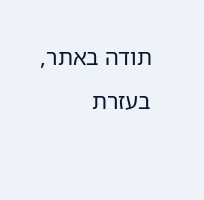תודה באתר, בעזרת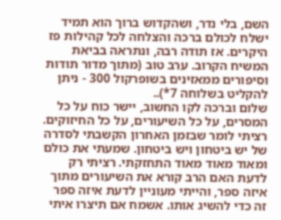השם, בלי נדר, ושהקדוש ברוך הוא תמיד ישלח לכולם ברכה והצלחה לכל קהילות פז היקרים. אז תודה רבה, ונתראה בביאת המשיח הקרוב. ערב טוב (מתוך מדור תודות וסיפורים ממאזינים בשופרקול 300 - ניתן להקליט בשלוחה 7*)..
שלום וברכה לקו החשוב, יישר כוח על כל המסרים, על כל השיעורים, על כל החיזוקים. רציתי לומר שבזמן האחרון הקשבתי לסדרה של יש ביטחון ויש ביטחון. שמעתי את כולם ומאוד מאוד מאוד התחזקתי. רציתי רק לדעת האם הרב קורא את השיעורים מתוך איזה ספר, והייתי מעוניין לדעת איזה ספר זה כדי להשיג אותו. אשמח אם תיצרו איתי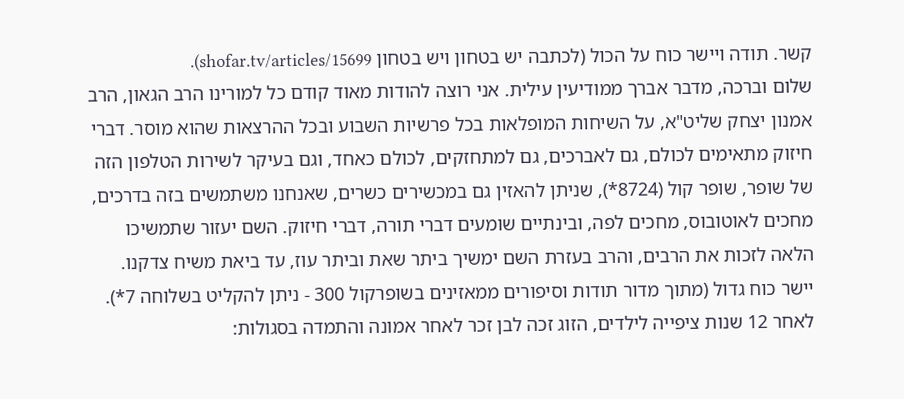קשר. תודה ויישר כוח על הכול (לכתבה יש בטחון ויש בטחון shofar.tv/articles/15699).
שלום וברכה, מדבר אברך ממודיעין עילית. אני רוצה להודות מאוד קודם כל למורינו הרב הגאון, הרב אמנון יצחק שליט"א, על השיחות המופלאות בכל פרשיות השבוע ובכל ההרצאות שהוא מוסר. דברי חיזוק מתאימים לכולם, גם לאברכים, גם למתחזקים, לכולם כאחד, וגם בעיקר לשירות הטלפון הזה של שופר, שופר קול (8724*), שניתן להאזין גם במכשירים כשרים, שאנחנו משתמשים בזה בדרכים, מחכים לאוטובוס, מחכים לפה, ובינתיים שומעים דברי תורה, דברי חיזוק. השם יעזור שתמשיכו הלאה לזכות את הרבים, והרב בעזרת השם ימשיך ביתר שאת וביתר עוז, עד ביאת משיח צדקנו. יישר כוח גדול (מתוך מדור תודות וסיפורים ממאזינים בשופרקול 300 - ניתן להקליט בשלוחה 7*).
לאחר 12 שנות ציפייה לילדים, הזוג זכה לבן זכר לאחר אמונה והתמדה בסגולות: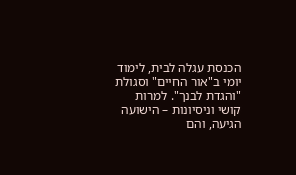הכנסת עגלה לבית, לימוד יומי ב"אור החיים" וסגולת "והגדת לבנך". למרות קושי וניסיונות – הישועה הגיעה, והם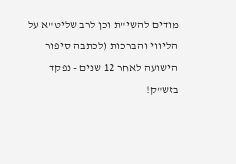מודים להשי"ת וכן לרב שליט"א על הליווי והברכות (לכתבה סיפור הישועה לאחר 12 שנים - נפקד בזש"ק!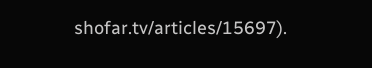shofar.tv/articles/15697).